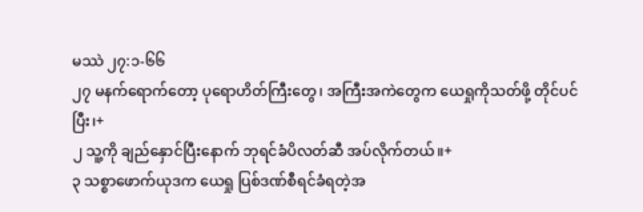မဿဲ ၂၇:၁-၆၆
၂၇ မနက်ရောက်တော့ ပုရောဟိတ်ကြီးတွေ၊ အကြီးအကဲတွေက ယေရှုကိုသတ်ဖို့ တိုင်ပင်ပြီး၊+
၂ သူ့ကို ချည်နှောင်ပြီးနောက် ဘုရင်ခံပိလတ်ဆီ အပ်လိုက်တယ်။+
၃ သစ္စာဖောက်ယုဒက ယေရှု ပြစ်ဒဏ်စီရင်ခံရတဲ့အ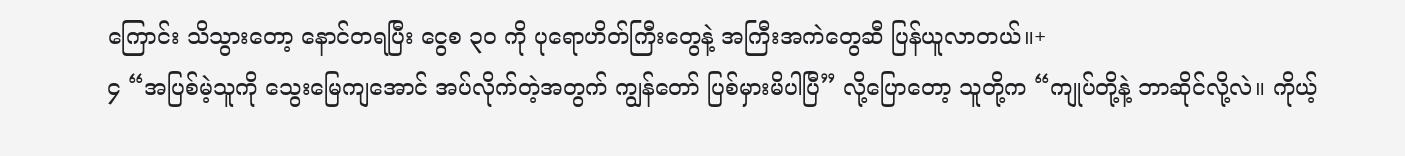ကြောင်း သိသွားတော့ နောင်တရပြီး ငွေစ ၃၀ ကို ပုရောဟိတ်ကြီးတွေနဲ့ အကြီးအကဲတွေဆီ ပြန်ယူလာတယ်။+
၄ “အပြစ်မဲ့သူကို သွေးမြေကျအောင် အပ်လိုက်တဲ့အတွက် ကျွန်တော် ပြစ်မှားမိပါပြီ” လို့ပြောတော့ သူတို့က “ကျုပ်တို့နဲ့ ဘာဆိုင်လို့လဲ။ ကိုယ့်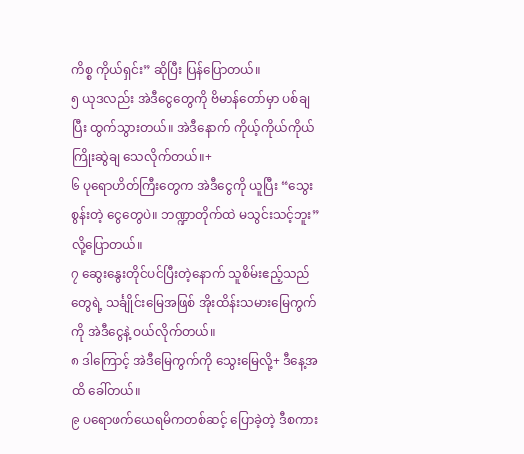ကိစ္စ ကိုယ်ရှင်း” ဆိုပြီး ပြန်ပြောတယ်။
၅ ယုဒလည်း အဲဒီငွေတွေကို ဗိမာန်တော်မှာ ပစ်ချပြီး ထွက်သွားတယ်။ အဲဒီနောက် ကိုယ့်ကိုယ်ကိုယ် ကြိုးဆွဲချ သေလိုက်တယ်။+
၆ ပုရောဟိတ်ကြီးတွေက အဲဒီငွေကို ယူပြီး “သွေးစွန်းတဲ့ ငွေတွေပဲ။ ဘဏ္ဍာတိုက်ထဲ မသွင်းသင့်ဘူး” လို့ပြောတယ်။
၇ ဆွေးနွေးတိုင်ပင်ပြီးတဲ့နောက် သူစိမ်းဧည့်သည်တွေရဲ့ သင်္ချိုင်းမြေအဖြစ် အိုးထိန်းသမားမြေကွက်ကို အဲဒီငွေနဲ့ ဝယ်လိုက်တယ်။
၈ ဒါကြောင့် အဲဒီမြေကွက်ကို သွေးမြေလို့+ ဒီနေ့အထိ ခေါ်တယ်။
၉ ပရောဖက်ယေရမိကတစ်ဆင့် ပြောခဲ့တဲ့ ဒီစကား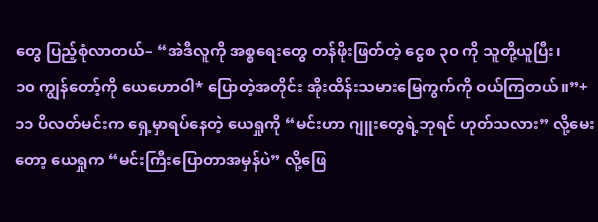တွေ ပြည့်စုံလာတယ်– “အဲဒီလူကို အစ္စရေးတွေ တန်ဖိုးဖြတ်တဲ့ ငွေစ ၃၀ ကို သူတို့ယူပြီး၊
၁၀ ကျွန်တော့်ကို ယေဟောဝါ* ပြောတဲ့အတိုင်း အိုးထိန်းသမားမြေကွက်ကို ဝယ်ကြတယ်။”+
၁၁ ပိလတ်မင်းက ရှေ့မှာရပ်နေတဲ့ ယေရှုကို “မင်းဟာ ဂျူးတွေရဲ့ဘုရင် ဟုတ်သလား” လို့မေးတော့ ယေရှုက “မင်းကြီးပြောတာအမှန်ပဲ” လို့ဖြေ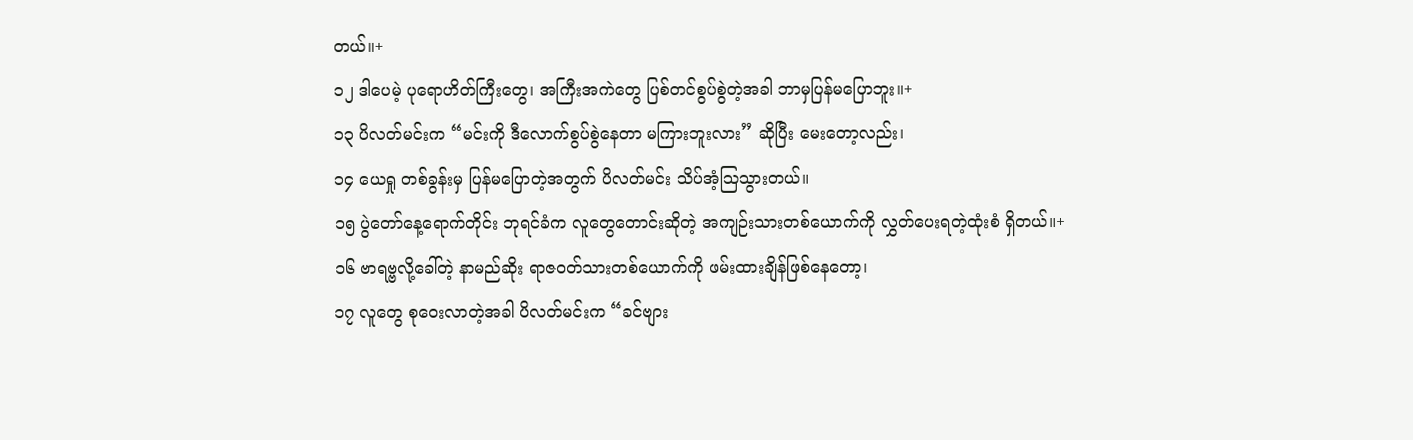တယ်။+
၁၂ ဒါပေမဲ့ ပုရောဟိတ်ကြီးတွေ၊ အကြီးအကဲတွေ ပြစ်တင်စွပ်စွဲတဲ့အခါ ဘာမှပြန်မပြောဘူး။+
၁၃ ပိလတ်မင်းက “မင်းကို ဒီလောက်စွပ်စွဲနေတာ မကြားဘူးလား” ဆိုပြီး မေးတော့လည်း၊
၁၄ ယေရှု တစ်ခွန်းမှ ပြန်မပြောတဲ့အတွက် ပိလတ်မင်း သိပ်အံ့သြသွားတယ်။
၁၅ ပွဲတော်နေ့ရောက်တိုင်း ဘုရင်ခံက လူတွေတောင်းဆိုတဲ့ အကျဉ်းသားတစ်ယောက်ကို လွှတ်ပေးရတဲ့ထုံးစံ ရှိတယ်။+
၁၆ ဗာရဗ္ဗလို့ခေါ်တဲ့ နာမည်ဆိုး ရာဇဝတ်သားတစ်ယောက်ကို ဖမ်းထားချိန်ဖြစ်နေတော့၊
၁၇ လူတွေ စုဝေးလာတဲ့အခါ ပိလတ်မင်းက “ခင်ဗျား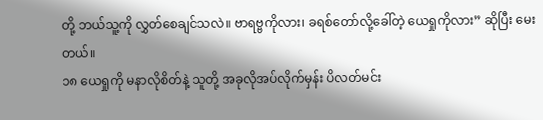တို့ ဘယ်သူ့ကို လွှတ်စေချင်သလဲ။ ဗာရဗ္ဗကိုလား၊ ခရစ်တော်လို့ခေါ်တဲ့ ယေရှုကိုလား” ဆိုပြီး မေးတယ်။
၁၈ ယေရှုကို မနာလိုစိတ်နဲ့ သူတို့ အခုလိုအပ်လိုက်မှန်း ပိလတ်မင်း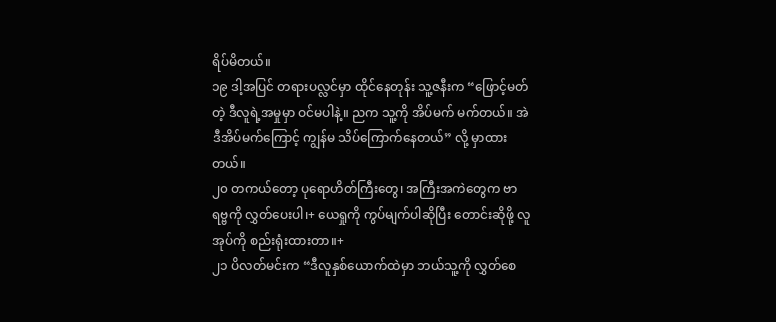ရိပ်မိတယ်။
၁၉ ဒါ့အပြင် တရားပလ္လင်မှာ ထိုင်နေတုန်း သူ့ဇနီးက “ဖြောင့်မတ်တဲ့ ဒီလူရဲ့အမှုမှာ ဝင်မပါနဲ့။ ညက သူ့ကို အိပ်မက် မက်တယ်။ အဲဒီအိပ်မက်ကြောင့် ကျွန်မ သိပ်ကြောက်နေတယ်” လို့ မှာထားတယ်။
၂၀ တကယ်တော့ ပုရောဟိတ်ကြီးတွေ၊ အကြီးအကဲတွေက ဗာရဗ္ဗကို လွှတ်ပေးပါ၊+ ယေရှုကို ကွပ်မျက်ပါဆိုပြီး တောင်းဆိုဖို့ လူအုပ်ကို စည်းရုံးထားတာ။+
၂၁ ပိလတ်မင်းက “ဒီလူနှစ်ယောက်ထဲမှာ ဘယ်သူ့ကို လွှတ်စေ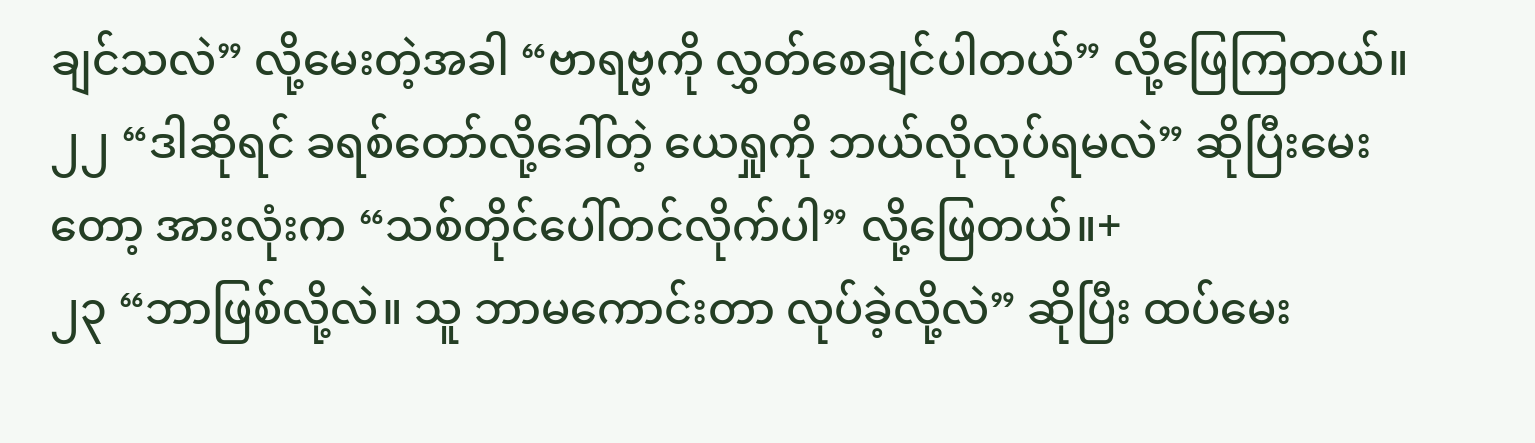ချင်သလဲ” လို့မေးတဲ့အခါ “ဗာရဗ္ဗကို လွှတ်စေချင်ပါတယ်” လို့ဖြေကြတယ်။
၂၂ “ဒါဆိုရင် ခရစ်တော်လို့ခေါ်တဲ့ ယေရှုကို ဘယ်လိုလုပ်ရမလဲ” ဆိုပြီးမေးတော့ အားလုံးက “သစ်တိုင်ပေါ်တင်လိုက်ပါ” လို့ဖြေတယ်။+
၂၃ “ဘာဖြစ်လို့လဲ။ သူ ဘာမကောင်းတာ လုပ်ခဲ့လို့လဲ” ဆိုပြီး ထပ်မေး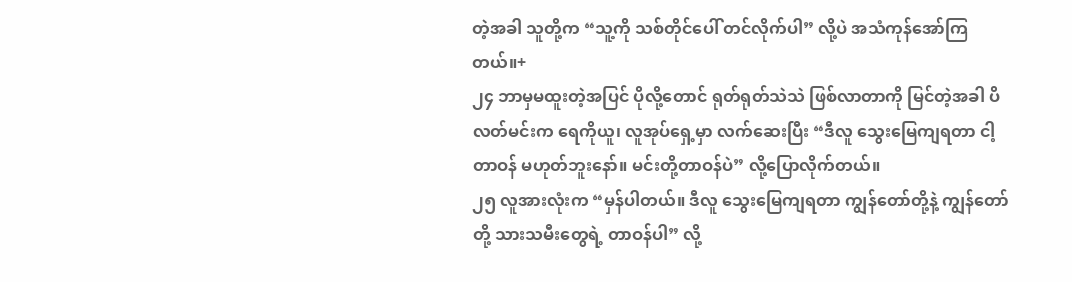တဲ့အခါ သူတို့က “သူ့ကို သစ်တိုင်ပေါ် တင်လိုက်ပါ” လို့ပဲ အသံကုန်အော်ကြတယ်။+
၂၄ ဘာမှမထူးတဲ့အပြင် ပိုလို့တောင် ရုတ်ရုတ်သဲသဲ ဖြစ်လာတာကို မြင်တဲ့အခါ ပိလတ်မင်းက ရေကိုယူ၊ လူအုပ်ရှေ့မှာ လက်ဆေးပြီး “ဒီလူ သွေးမြေကျရတာ ငါ့တာဝန် မဟုတ်ဘူးနော်။ မင်းတို့တာဝန်ပဲ” လို့ပြောလိုက်တယ်။
၂၅ လူအားလုံးက “မှန်ပါတယ်။ ဒီလူ သွေးမြေကျရတာ ကျွန်တော်တို့နဲ့ ကျွန်တော်တို့ သားသမီးတွေရဲ့ တာဝန်ပါ” လို့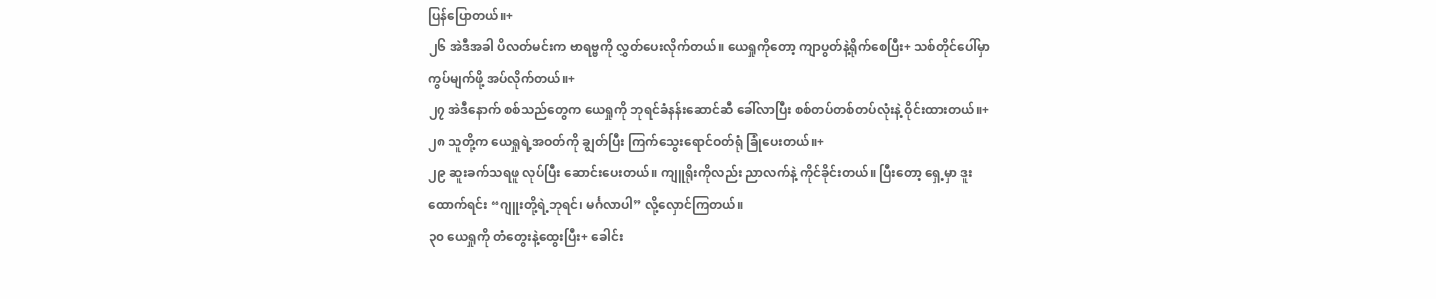ပြန်ပြောတယ်။+
၂၆ အဲဒီအခါ ပိလတ်မင်းက ဗာရဗ္ဗကို လွှတ်ပေးလိုက်တယ်။ ယေရှုကိုတော့ ကျာပွတ်နဲ့ရိုက်စေပြီး+ သစ်တိုင်ပေါ်မှာ ကွပ်မျက်ဖို့ အပ်လိုက်တယ်။+
၂၇ အဲဒီနောက် စစ်သည်တွေက ယေရှုကို ဘုရင်ခံနန်းဆောင်ဆီ ခေါ်လာပြီး စစ်တပ်တစ်တပ်လုံးနဲ့ ဝိုင်းထားတယ်။+
၂၈ သူတို့က ယေရှုရဲ့အဝတ်ကို ချွတ်ပြီး ကြက်သွေးရောင်ဝတ်ရုံ ခြုံပေးတယ်။+
၂၉ ဆူးခက်သရဖူ လုပ်ပြီး ဆောင်းပေးတယ်။ ကျူရိုးကိုလည်း ညာလက်နဲ့ ကိုင်ခိုင်းတယ်။ ပြီးတော့ ရှေ့မှာ ဒူးထောက်ရင်း “ဂျူးတို့ရဲ့ဘုရင်၊ မင်္ဂလာပါ” လို့လှောင်ကြတယ်။
၃၀ ယေရှုကို တံတွေးနဲ့ထွေးပြီး+ ခေါင်း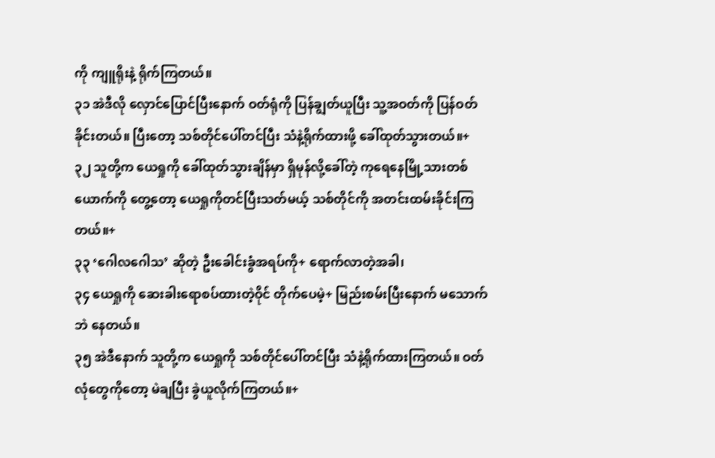ကို ကျူရိုးနဲ့ ရိုက်ကြတယ်။
၃၁ အဲဒီလို လှောင်ပြောင်ပြီးနောက် ဝတ်ရုံကို ပြန်ချွတ်ယူပြီး သူ့အဝတ်ကို ပြန်ဝတ်ခိုင်းတယ်။ ပြီးတော့ သစ်တိုင်ပေါ်တင်ပြီး သံနဲ့ရိုက်ထားဖို့ ခေါ်ထုတ်သွားတယ်။+
၃၂ သူတို့က ယေရှုကို ခေါ်ထုတ်သွားချိန်မှာ ရှိမုန်လို့ခေါ်တဲ့ ကုရေနေမြို့သားတစ်ယောက်ကို တွေ့တော့ ယေရှုကိုတင်ပြီးသတ်မယ့် သစ်တိုင်ကို အတင်းထမ်းခိုင်းကြတယ်။+
၃၃ ‘ဂေါလဂေါသ’ ဆိုတဲ့ ဦးခေါင်းခွံအရပ်ကို+ ရောက်လာတဲ့အခါ၊
၃၄ ယေရှုကို ဆေးခါးရောစပ်ထားတဲ့ဝိုင် တိုက်ပေမဲ့+ မြည်းစမ်းပြီးနောက် မသောက်ဘဲ နေတယ်။
၃၅ အဲဒီနောက် သူတို့က ယေရှုကို သစ်တိုင်ပေါ်တင်ပြီး သံနဲ့ရိုက်ထားကြတယ်။ ဝတ်လုံတွေကိုတော့ မဲချပြီး ခွဲယူလိုက်ကြတယ်။+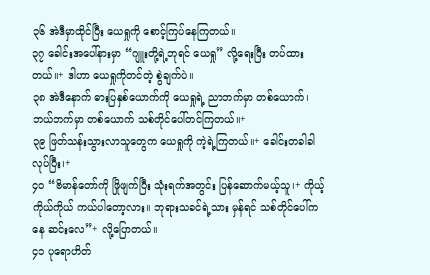၃၆ အဲဒီမှာထိုင်ပြီး ယေရှုကို စောင့်ကြပ်နေကြတယ်။
၃၇ ခေါင်းအပေါ်နားမှာ “ဂျူးတို့ရဲ့ဘုရင် ယေရှု” လို့ရေးပြီး တပ်ထားတယ်။+ ဒါဟာ ယေရှုကိုတင်တဲ့ စွဲချက်ပဲ။
၃၈ အဲဒီနောက် ဓားပြနှစ်ယောက်ကို ယေရှုရဲ့ ညာဘက်မှာ တစ်ယောက်၊ ဘယ်ဘက်မှာ တစ်ယောက် သစ်တိုင်ပေါ်တင်ကြတယ်။+
၃၉ ဖြတ်သန်းသွားလာသူတွေက ယေရှုကို ကဲ့ရဲ့ကြတယ်။+ ခေါင်းတခါခါ လုပ်ပြီး၊+
၄၀ “ဗိမာန်တော်ကို ဖြိုဖျက်ပြီး သုံးရက်အတွင်း ပြန်ဆောက်မယ့်သူ၊+ ကိုယ့်ကိုယ်ကိုယ် ကယ်ပါတော့လား။ ဘုရားသခင်ရဲ့သား မှန်ရင် သစ်တိုင်ပေါ်ကနေ ဆင်းလေ”+ လို့ပြောတယ်။
၄၁ ပုရောဟိတ်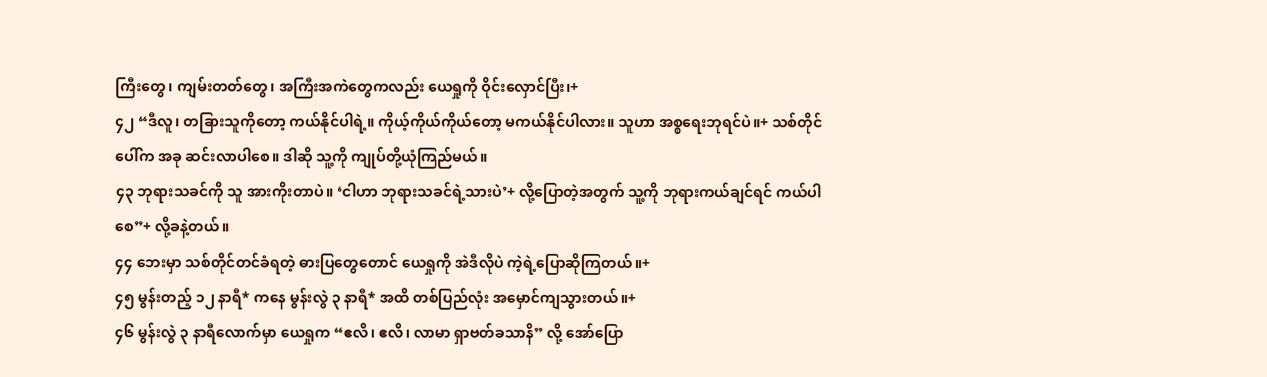ကြီးတွေ၊ ကျမ်းတတ်တွေ၊ အကြီးအကဲတွေကလည်း ယေရှုကို ဝိုင်းလှောင်ပြီး၊+
၄၂ “ဒီလူ၊ တခြားသူကိုတော့ ကယ်နိုင်ပါရဲ့။ ကိုယ့်ကိုယ်ကိုယ်တော့ မကယ်နိုင်ပါလား။ သူဟာ အစ္စရေးဘုရင်ပဲ။+ သစ်တိုင်ပေါ်က အခု ဆင်းလာပါစေ။ ဒါဆို သူ့ကို ကျုပ်တို့ယုံကြည်မယ်။
၄၃ ဘုရားသခင်ကို သူ အားကိုးတာပဲ။ ‘ငါဟာ ဘုရားသခင်ရဲ့သားပဲ’+ လို့ပြောတဲ့အတွက် သူ့ကို ဘုရားကယ်ချင်ရင် ကယ်ပါစေ”+ လို့ခနဲ့တယ်။
၄၄ ဘေးမှာ သစ်တိုင်တင်ခံရတဲ့ ဓားပြတွေတောင် ယေရှုကို အဲဒီလိုပဲ ကဲ့ရဲ့ပြောဆိုကြတယ်။+
၄၅ မွန်းတည့် ၁၂ နာရီ* ကနေ မွန်းလွဲ ၃ နာရီ* အထိ တစ်ပြည်လုံး အမှောင်ကျသွားတယ်။+
၄၆ မွန်းလွဲ ၃ နာရီလောက်မှာ ယေရှုက “ဧလိ၊ ဧလိ၊ လာမာ ရှာဗတ်ခသာနိ” လို့ အော်ပြော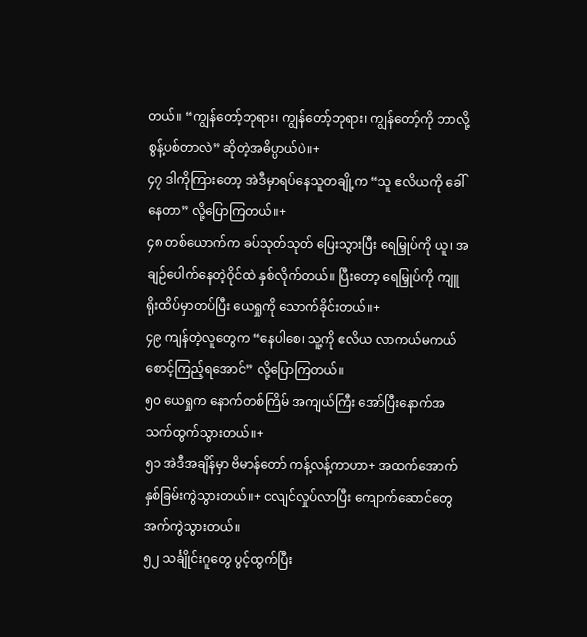တယ်။ “ကျွန်တော့်ဘုရား၊ ကျွန်တော့်ဘုရား၊ ကျွန်တော့်ကို ဘာလို့ စွန့်ပစ်တာလဲ” ဆိုတဲ့အဓိပ္ပာယ်ပဲ။+
၄၇ ဒါကိုကြားတော့ အဲဒီမှာရပ်နေသူတချို့က “သူ ဧလိယကို ခေါ်နေတာ” လို့ပြောကြတယ်။+
၄၈ တစ်ယောက်က ခပ်သုတ်သုတ် ပြေးသွားပြီး ရေမြှုပ်ကို ယူ၊ အချဉ်ပေါက်နေတဲ့ဝိုင်ထဲ နှစ်လိုက်တယ်။ ပြီးတော့ ရေမြှုပ်ကို ကျူရိုးထိပ်မှာတပ်ပြီး ယေရှုကို သောက်ခိုင်းတယ်။+
၄၉ ကျန်တဲ့လူတွေက “နေပါစေ၊ သူ့ကို ဧလိယ လာကယ်မကယ် စောင့်ကြည့်ရအောင်” လို့ပြောကြတယ်။
၅၀ ယေရှုက နောက်တစ်ကြိမ် အကျယ်ကြီး အော်ပြီးနောက်အသက်ထွက်သွားတယ်။+
၅၁ အဲဒီအချိန်မှာ ဗိမာန်တော် ကန့်လန့်ကာဟာ+ အထက်အောက် နှစ်ခြမ်းကွဲသွားတယ်။+ ငလျင်လှုပ်လာပြီး ကျောက်ဆောင်တွေ အက်ကွဲသွားတယ်။
၅၂ သင်္ချိုင်းဂူတွေ ပွင့်ထွက်ပြီး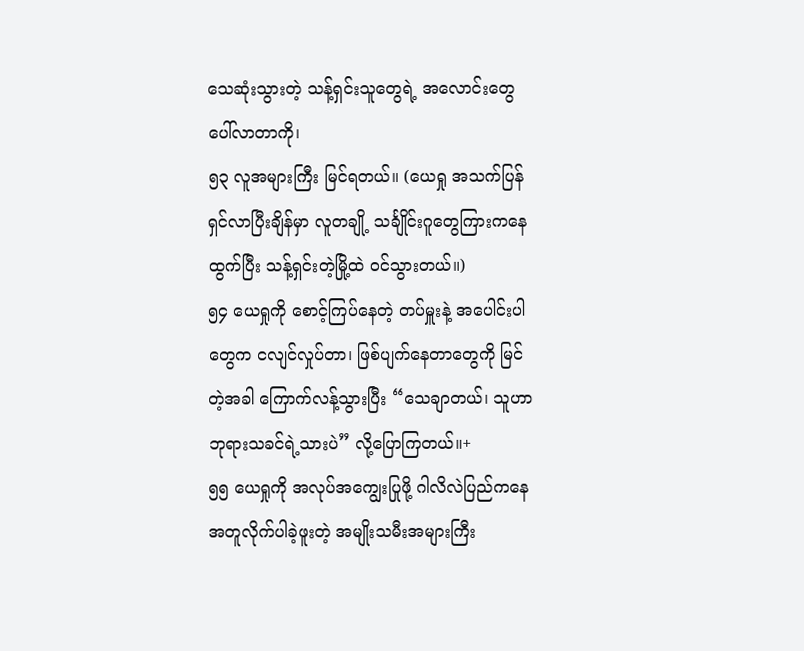သေဆုံးသွားတဲ့ သန့်ရှင်းသူတွေရဲ့ အလောင်းတွေ ပေါ်လာတာကို၊
၅၃ လူအများကြီး မြင်ရတယ်။ (ယေရှု အသက်ပြန်ရှင်လာပြီးချိန်မှာ လူတချို့ သင်္ချိုင်းဂူတွေကြားကနေ ထွက်ပြီး သန့်ရှင်းတဲ့မြို့ထဲ ဝင်သွားတယ်။)
၅၄ ယေရှုကို စောင့်ကြပ်နေတဲ့ တပ်မှူးနဲ့ အပေါင်းပါတွေက ငလျင်လှုပ်တာ၊ ဖြစ်ပျက်နေတာတွေကို မြင်တဲ့အခါ ကြောက်လန့်သွားပြီး “သေချာတယ်၊ သူဟာ ဘုရားသခင်ရဲ့သားပဲ” လို့ပြောကြတယ်။+
၅၅ ယေရှုကို အလုပ်အကျွေးပြုဖို့ ဂါလိလဲပြည်ကနေ အတူလိုက်ပါခဲ့ဖူးတဲ့ အမျိုးသမီးအများကြီး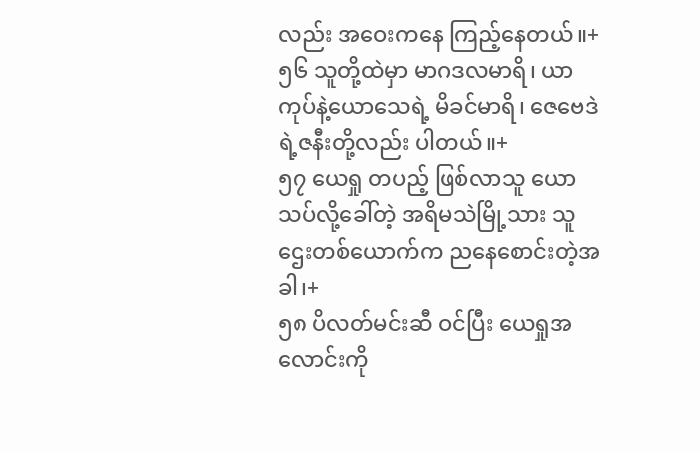လည်း အဝေးကနေ ကြည့်နေတယ်။+
၅၆ သူတို့ထဲမှာ မာဂဒလမာရိ၊ ယာကုပ်နဲ့ယောသေရဲ့ မိခင်မာရိ၊ ဇေဗေဒဲရဲ့ဇနီးတို့လည်း ပါတယ်။+
၅၇ ယေရှု တပည့် ဖြစ်လာသူ ယောသပ်လို့ခေါ်တဲ့ အရိမသဲမြို့သား သူဌေးတစ်ယောက်က ညနေစောင်းတဲ့အခါ၊+
၅၈ ပိလတ်မင်းဆီ ဝင်ပြီး ယေရှုအလောင်းကို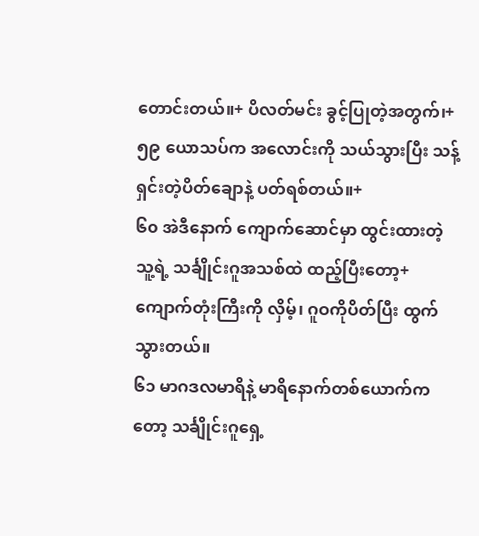တောင်းတယ်။+ ပိလတ်မင်း ခွင့်ပြုတဲ့အတွက်၊+
၅၉ ယောသပ်က အလောင်းကို သယ်သွားပြီး သန့်ရှင်းတဲ့ပိတ်ချောနဲ့ ပတ်ရစ်တယ်။+
၆၀ အဲဒီနောက် ကျောက်ဆောင်မှာ ထွင်းထားတဲ့ သူ့ရဲ့ သင်္ချိုင်းဂူအသစ်ထဲ ထည့်ပြီးတော့+ ကျောက်တုံးကြီးကို လှိမ့်၊ ဂူဝကိုပိတ်ပြီး ထွက်သွားတယ်။
၆၁ မာဂဒလမာရိနဲ့ မာရိနောက်တစ်ယောက်ကတော့ သင်္ချိုင်းဂူရှေ့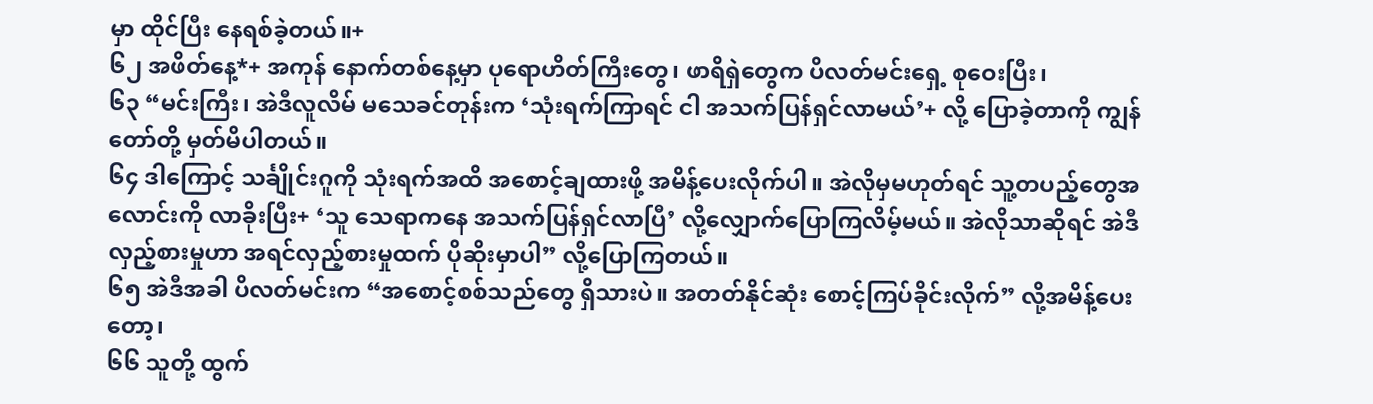မှာ ထိုင်ပြီး နေရစ်ခဲ့တယ်။+
၆၂ အဖိတ်နေ့*+ အကုန် နောက်တစ်နေ့မှာ ပုရောဟိတ်ကြီးတွေ၊ ဖာရိရှဲတွေက ပိလတ်မင်းရှေ့ စုဝေးပြီး၊
၆၃ “မင်းကြီး၊ အဲဒီလူလိမ် မသေခင်တုန်းက ‘သုံးရက်ကြာရင် ငါ အသက်ပြန်ရှင်လာမယ်’+ လို့ ပြောခဲ့တာကို ကျွန်တော်တို့ မှတ်မိပါတယ်။
၆၄ ဒါကြောင့် သင်္ချိုင်းဂူကို သုံးရက်အထိ အစောင့်ချထားဖို့ အမိန့်ပေးလိုက်ပါ။ အဲလိုမှမဟုတ်ရင် သူ့တပည့်တွေအလောင်းကို လာခိုးပြီး+ ‘သူ သေရာကနေ အသက်ပြန်ရှင်လာပြီ’ လို့လျှောက်ပြောကြလိမ့်မယ်။ အဲလိုသာဆိုရင် အဲဒီလှည့်စားမှုဟာ အရင်လှည့်စားမှုထက် ပိုဆိုးမှာပါ” လို့ပြောကြတယ်။
၆၅ အဲဒီအခါ ပိလတ်မင်းက “အစောင့်စစ်သည်တွေ ရှိသားပဲ။ အတတ်နိုင်ဆုံး စောင့်ကြပ်ခိုင်းလိုက်” လို့အမိန့်ပေးတော့၊
၆၆ သူတို့ ထွက်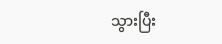သွားပြီး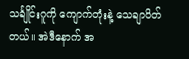သင်္ချိုင်းဂူကို ကျောက်တုံးနဲ့ သေချာပိတ်တယ်။ အဲဒီနောက် အ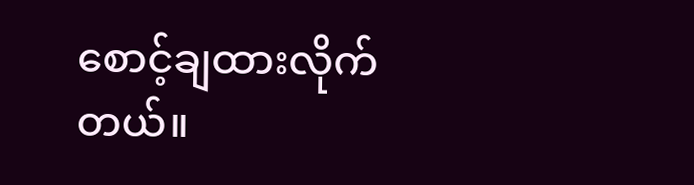စောင့်ချထားလိုက်တယ်။